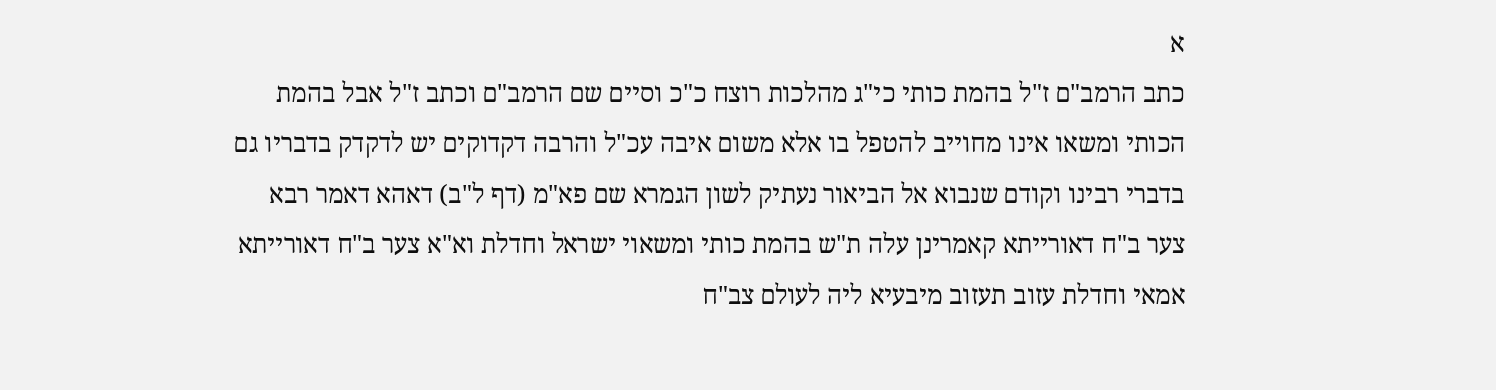א
כתב הרמב"ם ז"ל בהמת כותי כי"ג מהלכות רוצח כ"כ וסיים שם הרמב"ם וכתב ז"ל אבל בהמת הכותי ומשאו אינו מחוייב להטפל בו אלא משום איבה עכ"ל והרבה דקדוקים יש לדקדק בדבריו גם בדברי רבינו וקודם שנבוא אל הביאור נעתיק לשון הגמרא שם פא"מ (דף ל"ב) דאהא דאמר רבא צער ב"ח דאורייתא קאמרינן עלה ת"ש בהמת כותי ומשאוי ישראל וחדלת וא"א צער ב"ח דאורייתא אמאי וחדלת עזוב תעזוב מיבעיא ליה לעולם צב"ח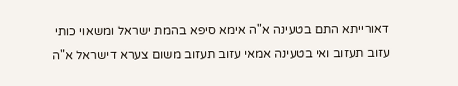דאורייתא התם בטעינה א"ה אימא סיפא בהמת ישראל ומשאוי כותי עזוב תעזוב ואי בטעינה אמאי עזוב תעזוב משום צערא דישראל א"ה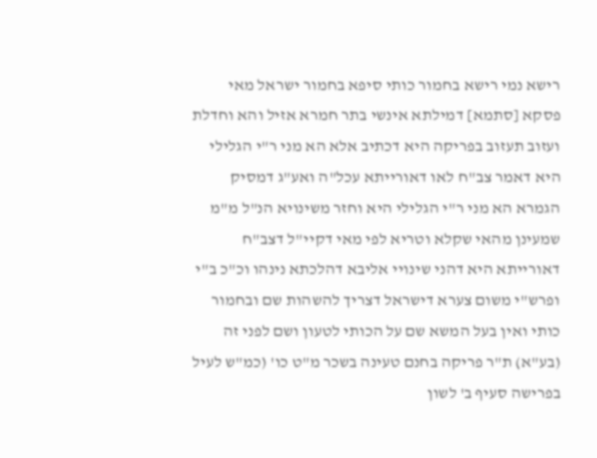רישא נמי רישא בחמור כותי סיפא בחמור ישראל מאי פסקא [סתמא] דמילתא אינשי בתר חמרא אזיל והא וחדלת ועזוב תעזוב בפריקה היא דכתיב אלא הא מני ר"י הגלילי היא דאמר צב"ח לאו דאורייתא עכל"ה ואע"ג דמסיק הגמרא הא מני ר"י הגלילי היא וחזר משינויא הנ"ל מ"מ שמעינן מהאי שקלא וטריא לפי מאי דקיי"ל דצב"ח דאורייתא היא דהני שינויי אליבא דהלכתא נינהו וכ"כ ב"י ופרש"י משום צערא דישראל דצריך להשהות שם ובחמור כותי ואין בעל המשא שם על הכותי לטעון ושם לפני זה (בע"א) ת"ר פריקה בחנם טעינה בשכר מ"ט כו' (כמ"ש לעיל בפרישה סעיף ב' לשון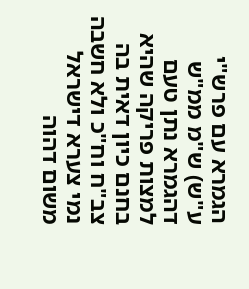הגמרא עם פרש"י ע"ש) ש"מ ממ"ש דהגמרא נתן טעם למצות פריקה שהיא בחנם כיון דאית בה צב"ח וח"כ ולא חשבה נמי צערא דישראל משום דהוה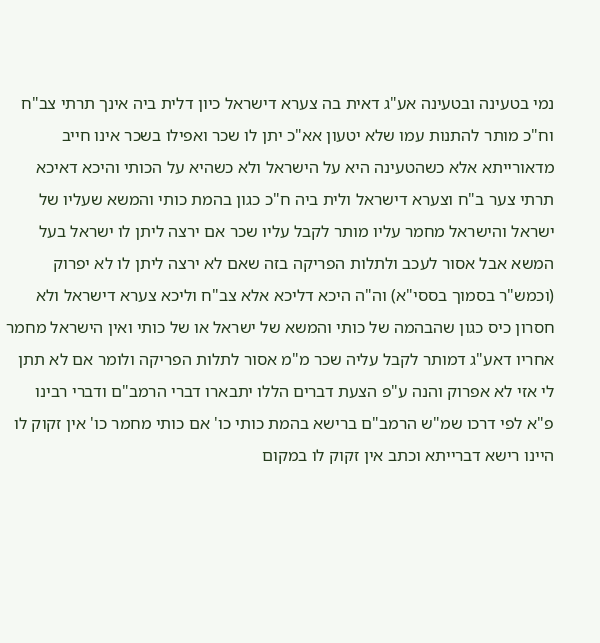נמי בטעינה ובטעינה אע"ג דאית בה צערא דישראל כיון דלית ביה אינך תרתי צב"ח וח"כ מותר להתנות עמו שלא יטעון אא"כ יתן לו שכר ואפילו בשכר אינו חייב מדאורייתא אלא כשהטעינה היא על הישראל ולא כשהיא על הכותי והיכא דאיכא תרתי צער ב"ח וצערא דישראל ולית ביה ח"כ כגון בהמת כותי והמשא שעליו של ישראל והישראל מחמר עליו מותר לקבל עליו שכר אם ירצה ליתן לו ישראל בעל המשא אבל אסור לעכב ולתלות הפריקה בזה שאם לא ירצה ליתן לו לא יפרוק (וכמש"ר בסמוך בססי"א) וה"ה היכא דליכא אלא צב"ח וליכא צערא דישראל ולא חסרון כיס כגון שהבהמה של כותי והמשא של ישראל או של כותי ואין הישראל מחמר אחריו דאע"ג דמותר לקבל עליה שכר מ"מ אסור לתלות הפריקה ולומר אם לא תתן לי אזי לא אפרוק והנה ע"פ הצעת דברים הללו יתבארו דברי הרמב"ם ודברי רבינו פ"א לפי דרכו שמ"ש הרמב"ם ברישא בהמת כותי כו' אם כותי מחמר כו' אין זקוק לו היינו רישא דברייתא וכתב אין זקוק לו במקום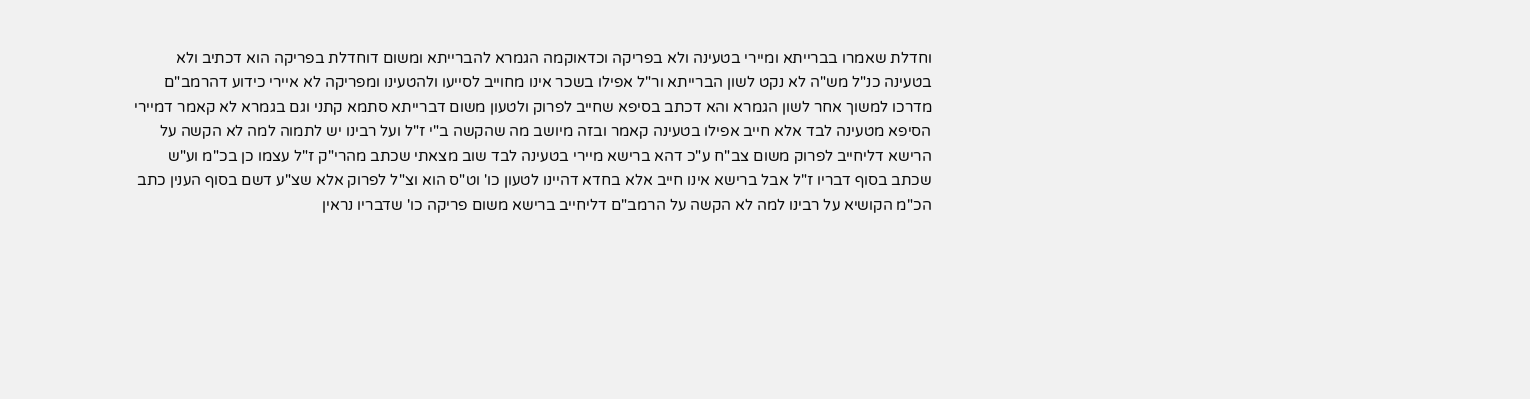וחדלת שאמרו בברייתא ומיירי בטעינה ולא בפריקה וכדאוקמה הגמרא להברייתא ומשום דוחדלת בפריקה הוא דכתיב ולא בטעינה כנ"ל מש"ה לא נקט לשון הברייתא ור"ל אפילו בשכר אינו מחוייב לסייעו ולהטעינו ומפריקה לא איירי כידוע דהרמב"ם מדרכו למשוך אחר לשון הגמרא והא דכתב בסיפא שחייב לפרוק ולטעון משום דברייתא סתמא קתני וגם בגמרא לא קאמר דמיירי הסיפא מטעינה לבד אלא חייב אפילו בטעינה קאמר ובזה מיושב מה שהקשה ב"י ז"ל ועל רבינו יש לתמוה למה לא הקשה על הרישא דליחייב לפרוק משום צב"ח ע"כ דהא ברישא מיירי בטעינה לבד שוב מצאתי שכתב מהרי"ק ז"ל עצמו כן בכ"מ וע"ש שכתב בסוף דבריו ז"ל אבל ברישא אינו חייב אלא בחדא דהיינו לטעון כו' וט"ס הוא וצ"ל לפרוק אלא שצ"ע דשם בסוף הענין כתב הכ"מ הקושיא על רבינו למה לא הקשה על הרמב"ם דליחייב ברישא משום פריקה כו' שדבריו נראין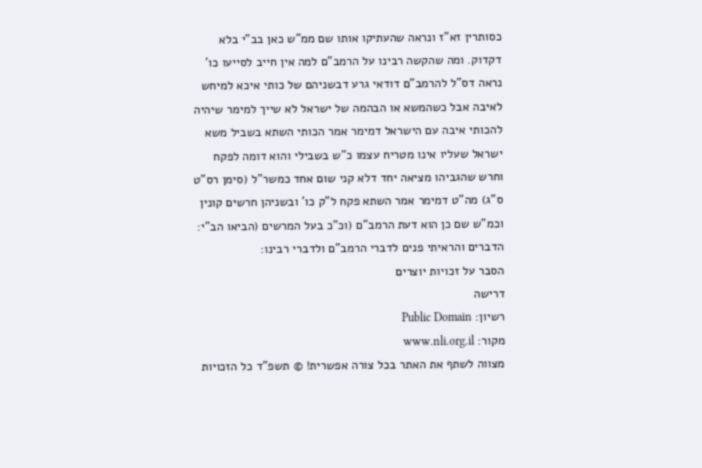כסותרין זא"ז ונראה שהעתיקו אותו שם ממ"ש כאן בב"י בלא דקדוק. ומה שהקשה רבינו על הרמב"ם למה אין חייב לסייעו כו' נראה דס"ל להרמב"ם דודאי גרע דבשניהם של כותי איכא למיחש לאיבה אבל כשהמשא או הבהמה של ישראל לא שייך למימר שיהיה להכותי איבה עם הישראל דמימר אמר הכותי השתא בשביל משא ישראל שעליו אינו מטריח עצמו כ"ש בשבילי והוא דומה לפקח וחרש שהגביהו מציאה יחד דלא קני שום אחד כמשר"ל (סימן רס"ט ס"ג) מה"ט דמימר אמר השתא פקח ל"ק כו' ובשניהן חרשים קונין וכמ"ש שם כן הוא דעת הרמב"ם (וכ"כ בעל המרשים (הביאו הב"י: הדברים והראיתי פנים לדברי הרמב"ם ולדברי רבינו:
הסבר על זכויות יוצרים
דרישה
רשיון: Public Domain
מקור: www.nli.org.il
מצווה לשתף את האתר בכל צורה אפשרית! © תשפ"ד כל הזכויות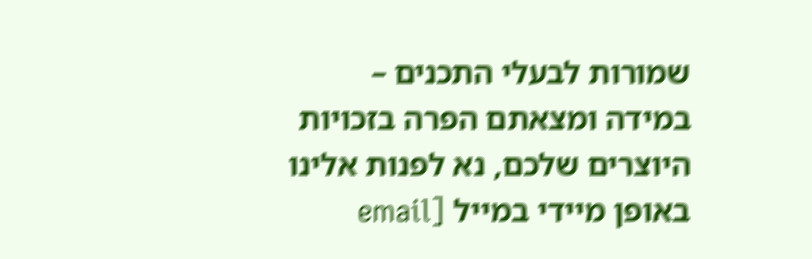שמורות לבעלי התכנים – במידה ומצאתם הפרה בזכויות היוצרים שלכם, נא לפנות אלינו באופן מיידי במייל [email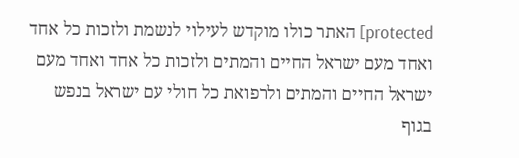protected] האתר כולו מוקדש לעילוי לנשמת ולזכות כל אחד ואחד מעם ישראל החיים והמתים ולזכות כל אחד ואחד מעם ישראל החיים והמתים ולרפואת כל חולי עם ישראל בנפש בגוף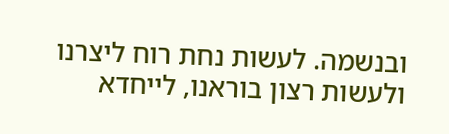ובנשמה. לעשות נחת רוח ליצרנו ולעשות רצון בוראנו, לייחדא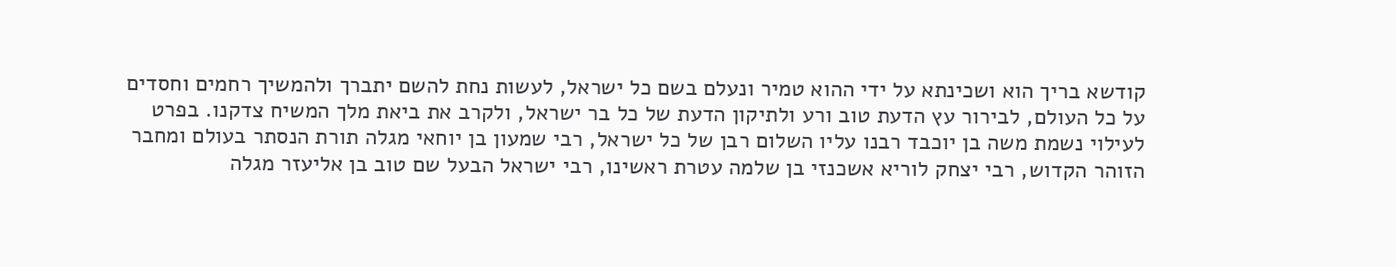קודשא בריך הוא ושכינתא על ידי ההוא טמיר ונעלם בשם כל ישראל, לעשות נחת להשם יתברך ולהמשיך רחמים וחסדים על כל העולם, לבירור עץ הדעת טוב ורע ולתיקון הדעת של כל בר ישראל, ולקרב את ביאת מלך המשיח צדקנו. בפרט לעילוי נשמת משה בן יוכבד רבנו עליו השלום רבן של כל ישראל, רבי שמעון בן יוחאי מגלה תורת הנסתר בעולם ומחבר הזוהר הקדוש, רבי יצחק לוריא אשכנזי בן שלמה עטרת ראשינו, רבי ישראל הבעל שם טוב בן אליעזר מגלה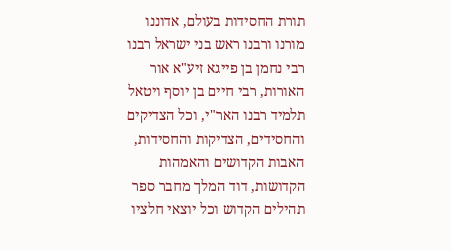תורת החסידות בעולם, אדוננו מורנו ורבנו ראש בני ישראל רבנו רבי נחמן בן פייגא זיע"א אור האורות, רבי חיים בן יוסף ויטאל תלמיד רבנו האר"י, וכל הצדיקים והחסידים, הצדיקות והחסידות, האבות הקדושים והאמהות הקדושות, דוד המלך מחבר ספר תהילים הקדוש וכל יוצאי חלציו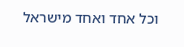וכל אחד ואחד מישראל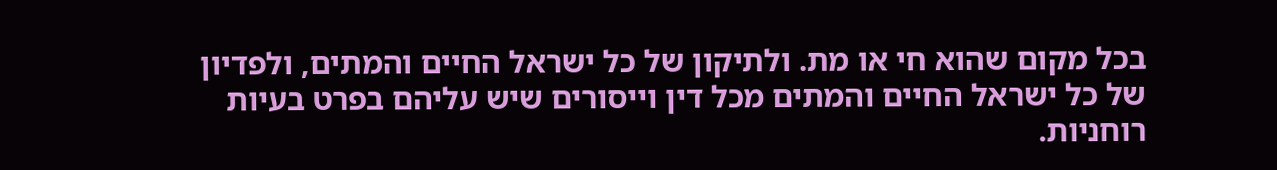בכל מקום שהוא חי או מת. ולתיקון של כל ישראל החיים והמתים, ולפדיון של כל ישראל החיים והמתים מכל דין וייסורים שיש עליהם בפרט בעיות רוחניות.